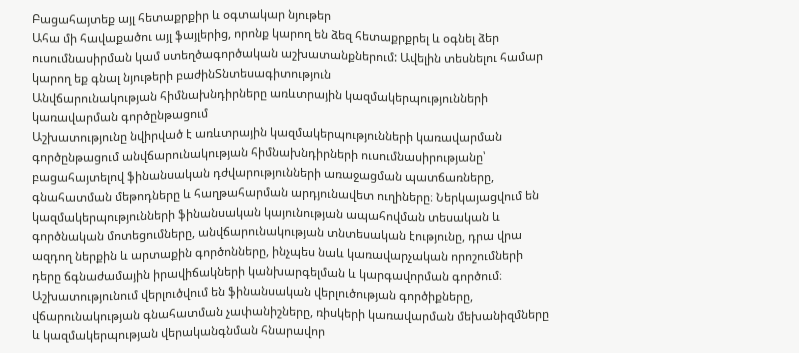Բացահայտեք այլ հետաքրքիր և օգտակար նյութեր
Ահա մի հավաքածու այլ ֆայլերից, որոնք կարող են ձեզ հետաքրքրել և օգնել ձեր ուսումնասիրման կամ ստեղծագործական աշխատանքներում: Ավելին տեսնելու համար կարող եք գնալ նյութերի բաժինՏնտեսագիտություն
Անվճարունակության հիմնախնդիրները առևտրային կազմակերպությունների կառավարման գործընթացում
Աշխատությունը նվիրված է առևտրային կազմակերպությունների կառավարման գործընթացում անվճարունակության հիմնախնդիրների ուսումնասիրությանը՝ բացահայտելով ֆինանսական դժվարությունների առաջացման պատճառները, գնահատման մեթոդները և հաղթահարման արդյունավետ ուղիները։ Ներկայացվում են կազմակերպությունների ֆինանսական կայունության ապահովման տեսական և գործնական մոտեցումները, անվճարունակության տնտեսական էությունը, դրա վրա ազդող ներքին և արտաքին գործոնները, ինչպես նաև կառավարչական որոշումների դերը ճգնաժամային իրավիճակների կանխարգելման և կարգավորման գործում։ Աշխատությունում վերլուծվում են ֆինանսական վերլուծության գործիքները, վճարունակության գնահատման չափանիշները, ռիսկերի կառավարման մեխանիզմները և կազմակերպության վերականգնման հնարավոր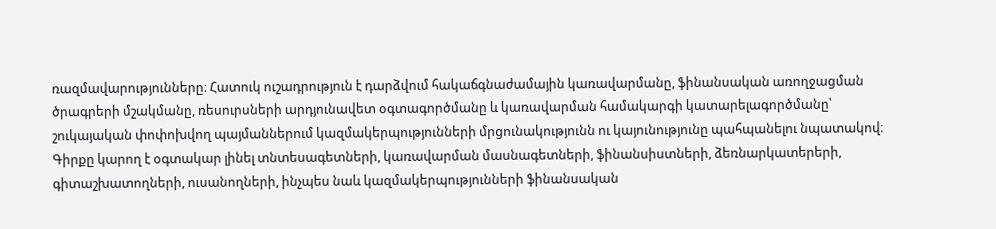ռազմավարությունները։ Հատուկ ուշադրություն է դարձվում հակաճգնաժամային կառավարմանը, ֆինանսական առողջացման ծրագրերի մշակմանը, ռեսուրսների արդյունավետ օգտագործմանը և կառավարման համակարգի կատարելագործմանը՝ շուկայական փոփոխվող պայմաններում կազմակերպությունների մրցունակությունն ու կայունությունը պահպանելու նպատակով։ Գիրքը կարող է օգտակար լինել տնտեսագետների, կառավարման մասնագետների, ֆինանսիստների, ձեռնարկատերերի, գիտաշխատողների, ուսանողների, ինչպես նաև կազմակերպությունների ֆինանսական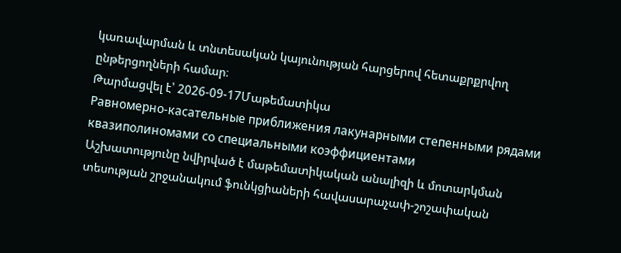կառավարման և տնտեսական կայունության հարցերով հետաքրքրվող ընթերցողների համար։
Թարմացվել է՝ 2026-09-17Մաթեմատիկա
Равномерно-касательные приближения лакунарными степенными рядами квазиполиномами со специальными коэффициентами
Աշխատությունը նվիրված է մաթեմատիկական անալիզի և մոտարկման տեսության շրջանակում ֆունկցիաների հավասարաչափ-շոշափական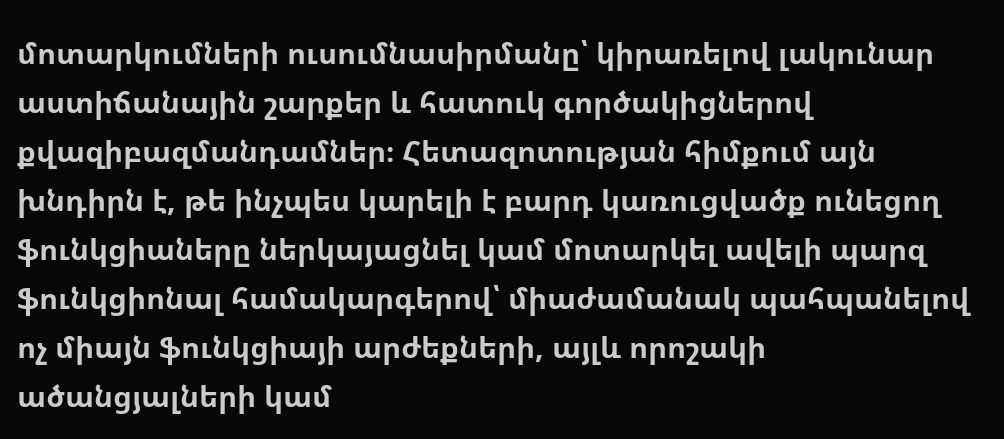մոտարկումների ուսումնասիրմանը՝ կիրառելով լակունար աստիճանային շարքեր և հատուկ գործակիցներով քվազիբազմանդամներ։ Հետազոտության հիմքում այն խնդիրն է, թե ինչպես կարելի է բարդ կառուցվածք ունեցող ֆունկցիաները ներկայացնել կամ մոտարկել ավելի պարզ ֆունկցիոնալ համակարգերով՝ միաժամանակ պահպանելով ոչ միայն ֆունկցիայի արժեքների, այլև որոշակի ածանցյալների կամ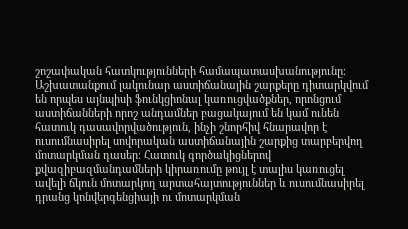շոշափական հատկությունների համապատասխանությունը։ Աշխատանքում լակունար աստիճանային շարքերը դիտարկվում են որպես այնպիսի ֆունկցիոնալ կառուցվածքներ, որոնցում աստիճանների որոշ անդամներ բացակայում են կամ ունեն հատուկ դասավորվածություն, ինչի շնորհիվ հնարավոր է ուսումնասիրել սովորական աստիճանային շարքից տարբերվող մոտարկման դասեր։ Հատուկ գործակիցներով քվազիբազմանդամների կիրառումը թույլ է տալիս կառուցել ավելի ճկուն մոտարկող արտահայտություններ և ուսումնասիրել դրանց կոնվերգենցիայի ու մոտարկման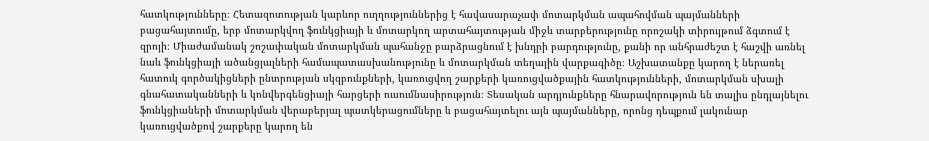հատկությունները։ Հետազոտության կարևոր ուղղություններից է հավասարաչափ մոտարկման ապահովման պայմանների բացահայտումը, երբ մոտարկվող ֆունկցիայի և մոտարկող արտահայտության միջև տարբերությունը որոշակի տիրույթում ձգտում է զրոյի։ Միաժամանակ շոշափական մոտարկման պահանջը բարձրացնում է խնդրի բարդությունը, քանի որ անհրաժեշտ է հաշվի առնել նաև ֆունկցիայի ածանցյալների համապատասխանությունը և մոտարկման տեղային վարքագիծը։ Աշխատանքը կարող է ներառել հատուկ գործակիցների ընտրության սկզբունքների, կառուցվող շարքերի կառուցվածքային հատկությունների, մոտարկման սխալի գնահատականների և կոնվերգենցիայի հարցերի ուսումնասիրություն։ Տեսական արդյունքները հնարավորություն են տալիս ընդլայնելու ֆունկցիաների մոտարկման վերաբերյալ պատկերացումները և բացահայտելու այն պայմանները, որոնց դեպքում լակունար կառուցվածքով շարքերը կարող են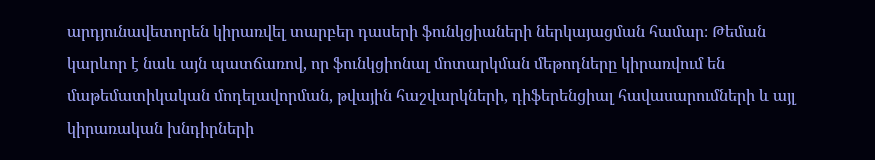արդյունավետորեն կիրառվել տարբեր դասերի ֆունկցիաների ներկայացման համար։ Թեման կարևոր է նաև այն պատճառով, որ ֆունկցիոնալ մոտարկման մեթոդները կիրառվում են մաթեմատիկական մոդելավորման, թվային հաշվարկների, դիֆերենցիալ հավասարումների և այլ կիրառական խնդիրների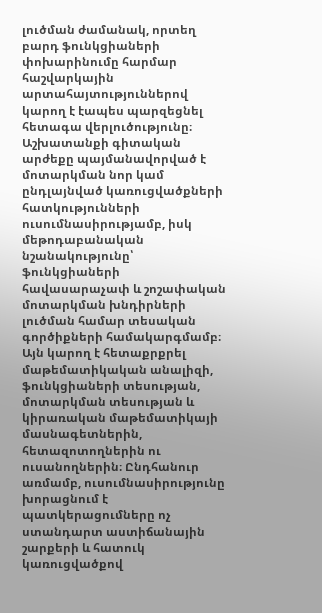լուծման ժամանակ, որտեղ բարդ ֆունկցիաների փոխարինումը հարմար հաշվարկային արտահայտություններով կարող է էապես պարզեցնել հետագա վերլուծությունը։ Աշխատանքի գիտական արժեքը պայմանավորված է մոտարկման նոր կամ ընդլայնված կառուցվածքների հատկությունների ուսումնասիրությամբ, իսկ մեթոդաբանական նշանակությունը՝ ֆունկցիաների հավասարաչափ և շոշափական մոտարկման խնդիրների լուծման համար տեսական գործիքների համակարգմամբ։ Այն կարող է հետաքրքրել մաթեմատիկական անալիզի, ֆունկցիաների տեսության, մոտարկման տեսության և կիրառական մաթեմատիկայի մասնագետներին, հետազոտողներին ու ուսանողներին։ Ընդհանուր առմամբ, ուսումնասիրությունը խորացնում է պատկերացումները ոչ ստանդարտ աստիճանային շարքերի և հատուկ կառուցվածքով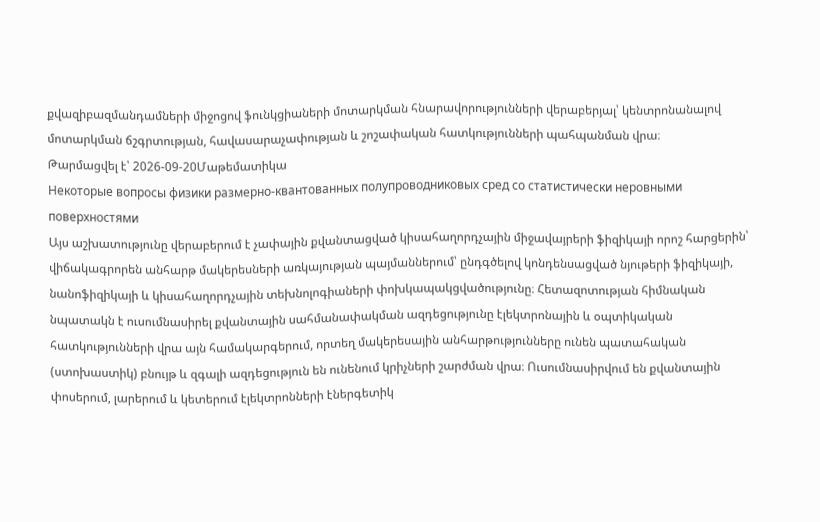քվազիբազմանդամների միջոցով ֆունկցիաների մոտարկման հնարավորությունների վերաբերյալ՝ կենտրոնանալով մոտարկման ճշգրտության, հավասարաչափության և շոշափական հատկությունների պահպանման վրա։
Թարմացվել է՝ 2026-09-20Մաթեմատիկա
Некоторые вопросы физики размерно-квантованных полупроводниковых сред со статистически неровными поверхностями
Այս աշխատությունը վերաբերում է չափային քվանտացված կիսահաղորդչային միջավայրերի ֆիզիկայի որոշ հարցերին՝ վիճակագրորեն անհարթ մակերեսների առկայության պայմաններում՝ ընդգծելով կոնդենսացված նյութերի ֆիզիկայի, նանոֆիզիկայի և կիսահաղորդչային տեխնոլոգիաների փոխկապակցվածությունը։ Հետազոտության հիմնական նպատակն է ուսումնասիրել քվանտային սահմանափակման ազդեցությունը էլեկտրոնային և օպտիկական հատկությունների վրա այն համակարգերում, որտեղ մակերեսային անհարթությունները ունեն պատահական (ստոխաստիկ) բնույթ և զգալի ազդեցություն են ունենում կրիչների շարժման վրա։ Ուսումնասիրվում են քվանտային փոսերում, լարերում և կետերում էլեկտրոնների էներգետիկ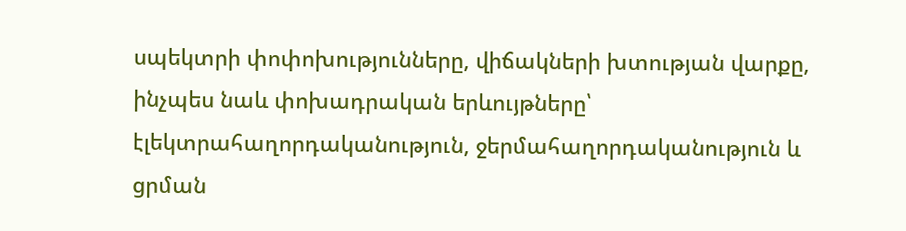սպեկտրի փոփոխությունները, վիճակների խտության վարքը, ինչպես նաև փոխադրական երևույթները՝ էլեկտրահաղորդականություն, ջերմահաղորդականություն և ցրման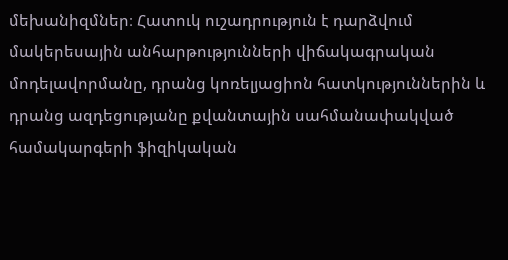մեխանիզմներ։ Հատուկ ուշադրություն է դարձվում մակերեսային անհարթությունների վիճակագրական մոդելավորմանը, դրանց կոռելյացիոն հատկություններին և դրանց ազդեցությանը քվանտային սահմանափակված համակարգերի ֆիզիկական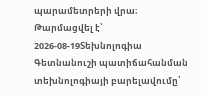պարամետրերի վրա։
Թարմացվել է՝ 2026-08-19Տեխնոլոգիա
Գետնանուշի պատիճահանման տեխնոլոգիայի բարելավումը՝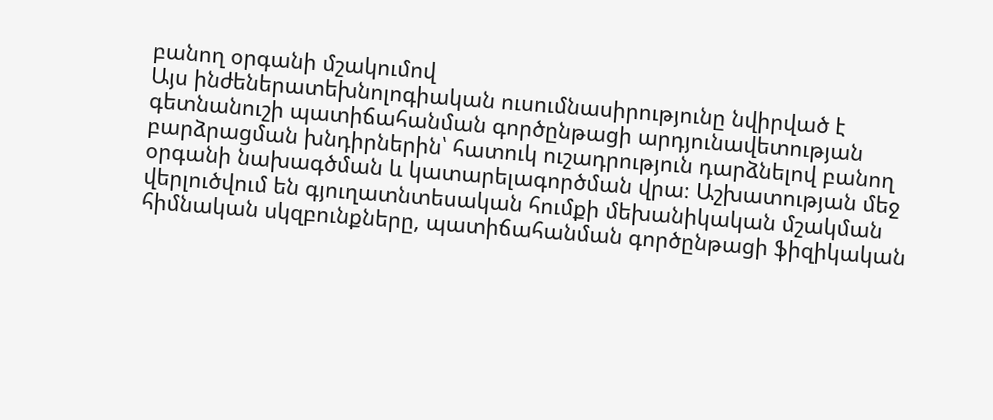բանող օրգանի մշակումով
Այս ինժեներատեխնոլոգիական ուսումնասիրությունը նվիրված է գետնանուշի պատիճահանման գործընթացի արդյունավետության բարձրացման խնդիրներին՝ հատուկ ուշադրություն դարձնելով բանող օրգանի նախագծման և կատարելագործման վրա։ Աշխատության մեջ վերլուծվում են գյուղատնտեսական հումքի մեխանիկական մշակման հիմնական սկզբունքները, պատիճահանման գործընթացի ֆիզիկական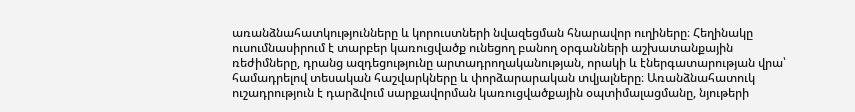առանձնահատկությունները և կորուստների նվազեցման հնարավոր ուղիները։ Հեղինակը ուսումնասիրում է տարբեր կառուցվածք ունեցող բանող օրգանների աշխատանքային ռեժիմները, դրանց ազդեցությունը արտադրողականության, որակի և էներգատարության վրա՝ համադրելով տեսական հաշվարկները և փորձարարական տվյալները։ Առանձնահատուկ ուշադրություն է դարձվում սարքավորման կառուցվածքային օպտիմալացմանը, նյութերի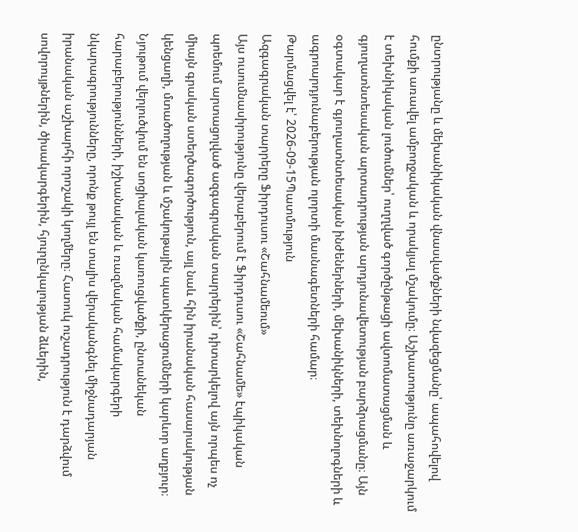ընտրությանը և մեխանիկական վնասվածքների նվազեցմանը՝ ապահովելով հումքի առավել ամբողջական և որակյալ մշակումը։ Աշխատությունը առաջարկում է տեխնիկական լուծումներ՝ ուղղված գործընթացի ավտոմատացման և գյուղատնտեսական արտադրության արդյունավետության բարձրացմանը։ Այն օգտակար է գյուղատնտեսական ինժեներների, մեխանիկների, տեխնոլոգների և ագրոարդյունաբերության ոլորտի մասնագետների համար։
Թարմացվել է՝ 2026-09-15Պատմություն
Ազգագրական տարրերը Ֆիրդուսու «Շահնամեում»
Այս ուսումնասիրությունը վերաբերում է Ֆիրդուսու «Շահնամե» էպիկական պոեմում արտացոլված ազգագրական տարրերին՝ դիտարկելով այն որպես ոչ միայն գրական ստեղծագործություն, այլ նաև հին իրանական հասարակության կենցաղի, մտածողության և մշակութային պատկերացումների կարևոր աղբյուր։ Նյութում վերլուծվում են սոցիալական կառուցվածքի, ընտանեկան հարաբերությունների, իշխանական և ռազմական համակարգերի նկարագրությունները, որոնք թույլ են տալիս վերականգնել միջնադարյան իրանական աշխարհի որոշակի կողմերը։ Հատուկ ուշադրություն է դարձվում սովորույթներին, ծիսակարգերին, հյուրընկալության ձևերին,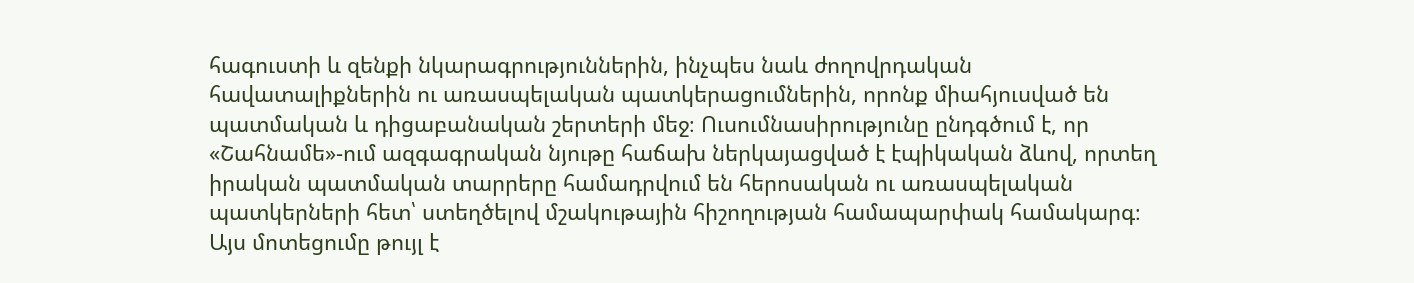հագուստի և զենքի նկարագրություններին, ինչպես նաև ժողովրդական հավատալիքներին ու առասպելական պատկերացումներին, որոնք միահյուսված են պատմական և դիցաբանական շերտերի մեջ։ Ուսումնասիրությունը ընդգծում է, որ «Շահնամե»-ում ազգագրական նյութը հաճախ ներկայացված է էպիկական ձևով, որտեղ իրական պատմական տարրերը համադրվում են հերոսական ու առասպելական պատկերների հետ՝ ստեղծելով մշակութային հիշողության համապարփակ համակարգ։ Այս մոտեցումը թույլ է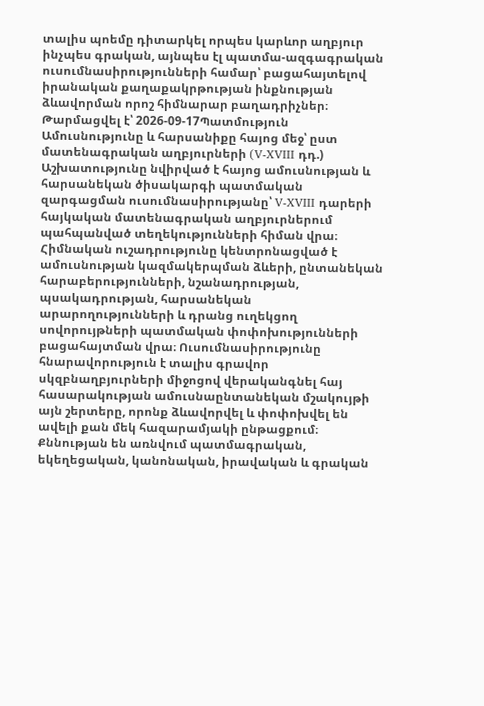տալիս պոեմը դիտարկել որպես կարևոր աղբյուր ինչպես գրական, այնպես էլ պատմա-ազգագրական ուսումնասիրությունների համար՝ բացահայտելով իրանական քաղաքակրթության ինքնության ձևավորման որոշ հիմնարար բաղադրիչներ։
Թարմացվել է՝ 2026-09-17Պատմություն
Ամուսնությունը և հարսանիքը հայոց մեջ՝ ըստ մատենագրական աղբյուրների (V-XVIII դդ.)
Աշխատությունը նվիրված է հայոց ամուսնության և հարսանեկան ծիսակարգի պատմական զարգացման ուսումնասիրությանը՝ V-XVIII դարերի հայկական մատենագրական աղբյուրներում պահպանված տեղեկությունների հիման վրա։ Հիմնական ուշադրությունը կենտրոնացված է ամուսնության կազմակերպման ձևերի, ընտանեկան հարաբերությունների, նշանադրության, պսակադրության, հարսանեկան արարողությունների և դրանց ուղեկցող սովորույթների պատմական փոփոխությունների բացահայտման վրա։ Ուսումնասիրությունը հնարավորություն է տալիս գրավոր սկզբնաղբյուրների միջոցով վերականգնել հայ հասարակության ամուսնաընտանեկան մշակույթի այն շերտերը, որոնք ձևավորվել և փոփոխվել են ավելի քան մեկ հազարամյակի ընթացքում։ Քննության են առնվում պատմագրական, եկեղեցական, կանոնական, իրավական և գրական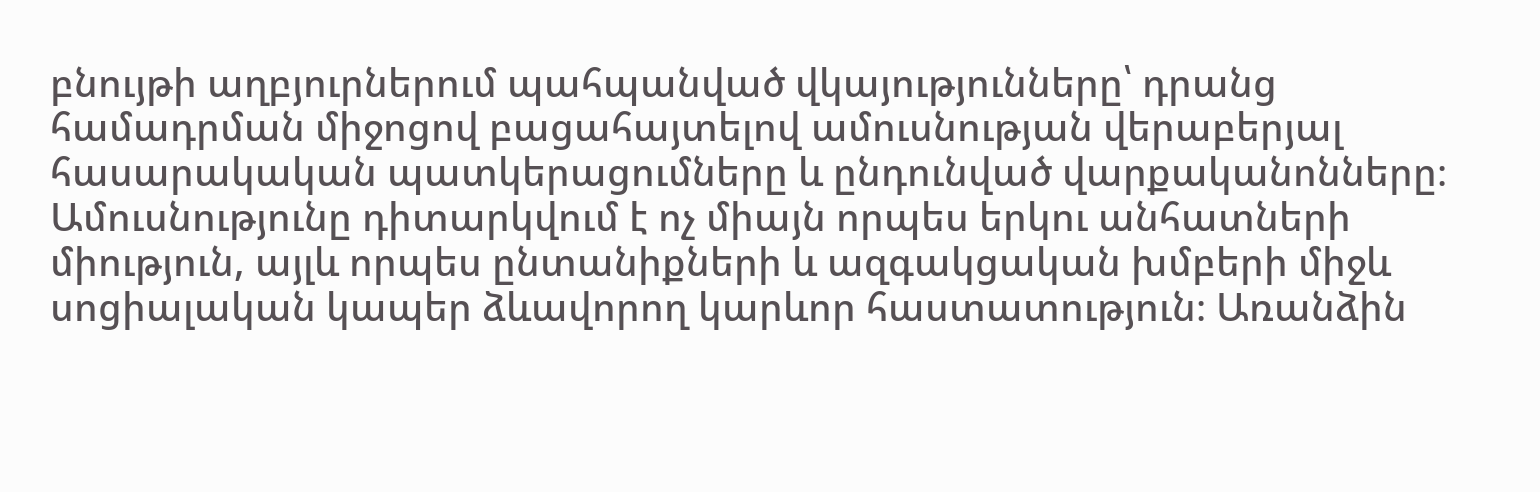բնույթի աղբյուրներում պահպանված վկայությունները՝ դրանց համադրման միջոցով բացահայտելով ամուսնության վերաբերյալ հասարակական պատկերացումները և ընդունված վարքականոնները։ Ամուսնությունը դիտարկվում է ոչ միայն որպես երկու անհատների միություն, այլև որպես ընտանիքների և ազգակցական խմբերի միջև սոցիալական կապեր ձևավորող կարևոր հաստատություն։ Առանձին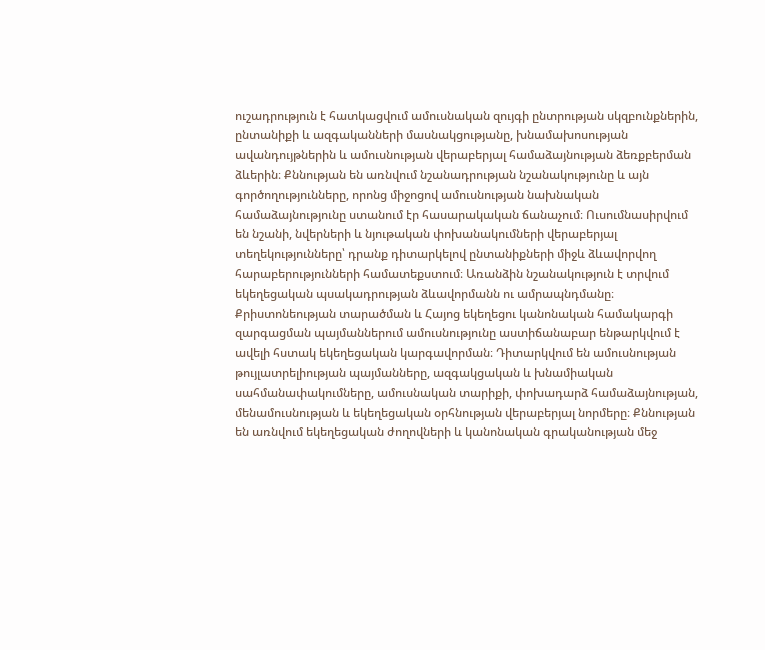ուշադրություն է հատկացվում ամուսնական զույգի ընտրության սկզբունքներին, ընտանիքի և ազգականների մասնակցությանը, խնամախոսության ավանդույթներին և ամուսնության վերաբերյալ համաձայնության ձեռքբերման ձևերին։ Քննության են առնվում նշանադրության նշանակությունը և այն գործողությունները, որոնց միջոցով ամուսնության նախնական համաձայնությունը ստանում էր հասարակական ճանաչում։ Ուսումնասիրվում են նշանի, նվերների և նյութական փոխանակումների վերաբերյալ տեղեկությունները՝ դրանք դիտարկելով ընտանիքների միջև ձևավորվող հարաբերությունների համատեքստում։ Առանձին նշանակություն է տրվում եկեղեցական պսակադրության ձևավորմանն ու ամրապնդմանը։ Քրիստոնեության տարածման և Հայոց եկեղեցու կանոնական համակարգի զարգացման պայմաններում ամուսնությունը աստիճանաբար ենթարկվում է ավելի հստակ եկեղեցական կարգավորման։ Դիտարկվում են ամուսնության թույլատրելիության պայմանները, ազգակցական և խնամիական սահմանափակումները, ամուսնական տարիքի, փոխադարձ համաձայնության, մենամուսնության և եկեղեցական օրհնության վերաբերյալ նորմերը։ Քննության են առնվում եկեղեցական ժողովների և կանոնական գրականության մեջ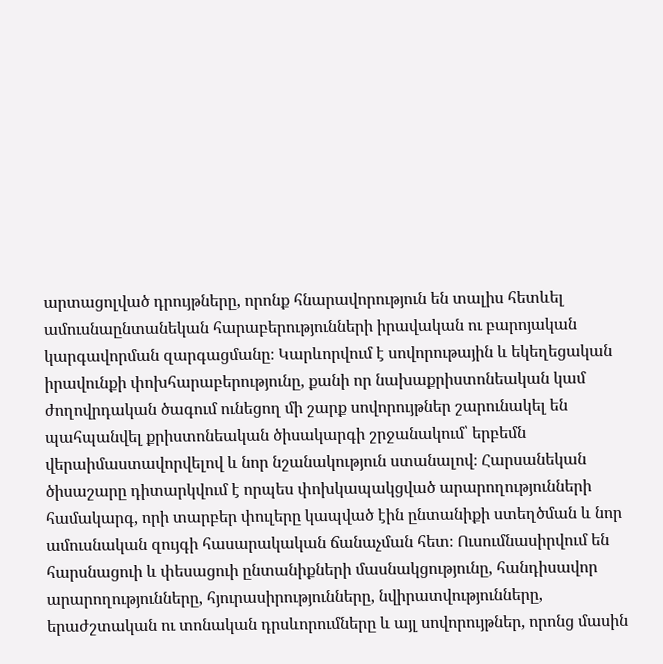արտացոլված դրույթները, որոնք հնարավորություն են տալիս հետևել ամուսնաընտանեկան հարաբերությունների իրավական ու բարոյական կարգավորման զարգացմանը։ Կարևորվում է սովորութային և եկեղեցական իրավունքի փոխհարաբերությունը, քանի որ նախաքրիստոնեական կամ ժողովրդական ծագում ունեցող մի շարք սովորույթներ շարունակել են պահպանվել քրիստոնեական ծիսակարգի շրջանակում՝ երբեմն վերաիմաստավորվելով և նոր նշանակություն ստանալով։ Հարսանեկան ծիսաշարը դիտարկվում է որպես փոխկապակցված արարողությունների համակարգ, որի տարբեր փուլերը կապված էին ընտանիքի ստեղծման և նոր ամուսնական զույգի հասարակական ճանաչման հետ։ Ուսումնասիրվում են հարսնացուի և փեսացուի ընտանիքների մասնակցությունը, հանդիսավոր արարողությունները, հյուրասիրությունները, նվիրատվությունները, երաժշտական ու տոնական դրսևորումները և այլ սովորույթներ, որոնց մասին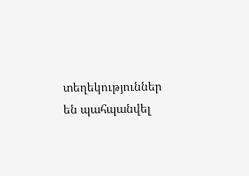տեղեկություններ են պահպանվել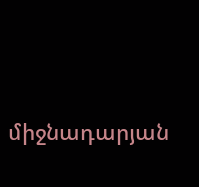միջնադարյան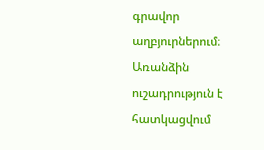գրավոր աղբյուրներում։ Առանձին ուշադրություն է հատկացվում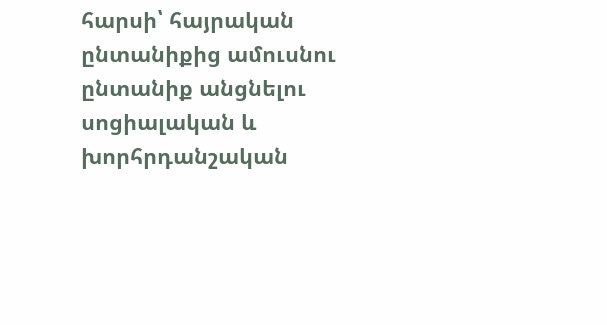հարսի՝ հայրական ընտանիքից ամուսնու ընտանիք անցնելու սոցիալական և խորհրդանշական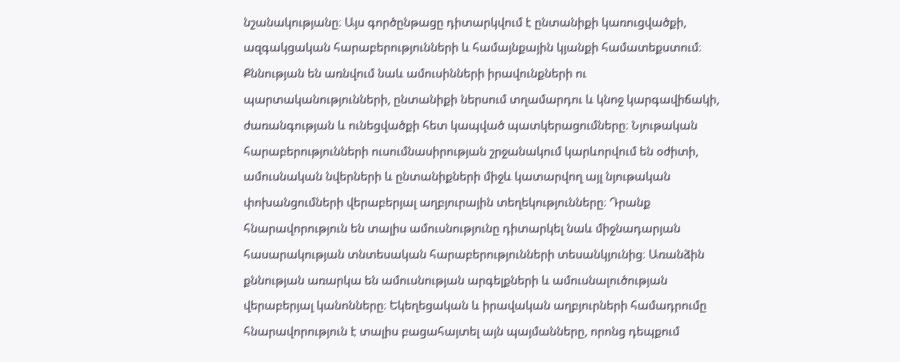նշանակությանը։ Այս գործընթացը դիտարկվում է ընտանիքի կառուցվածքի, ազգակցական հարաբերությունների և համայնքային կյանքի համատեքստում։ Քննության են առնվում նաև ամուսինների իրավունքների ու պարտականությունների, ընտանիքի ներսում տղամարդու և կնոջ կարգավիճակի, ժառանգության և ունեցվածքի հետ կապված պատկերացումները։ Նյութական հարաբերությունների ուսումնասիրության շրջանակում կարևորվում են օժիտի, ամուսնական նվերների և ընտանիքների միջև կատարվող այլ նյութական փոխանցումների վերաբերյալ աղբյուրային տեղեկությունները։ Դրանք հնարավորություն են տալիս ամուսնությունը դիտարկել նաև միջնադարյան հասարակության տնտեսական հարաբերությունների տեսանկյունից։ Առանձին քննության առարկա են ամուսնության արգելքների և ամուսնալուծության վերաբերյալ կանոնները։ Եկեղեցական և իրավական աղբյուրների համադրումը հնարավորություն է տալիս բացահայտել այն պայմանները, որոնց դեպքում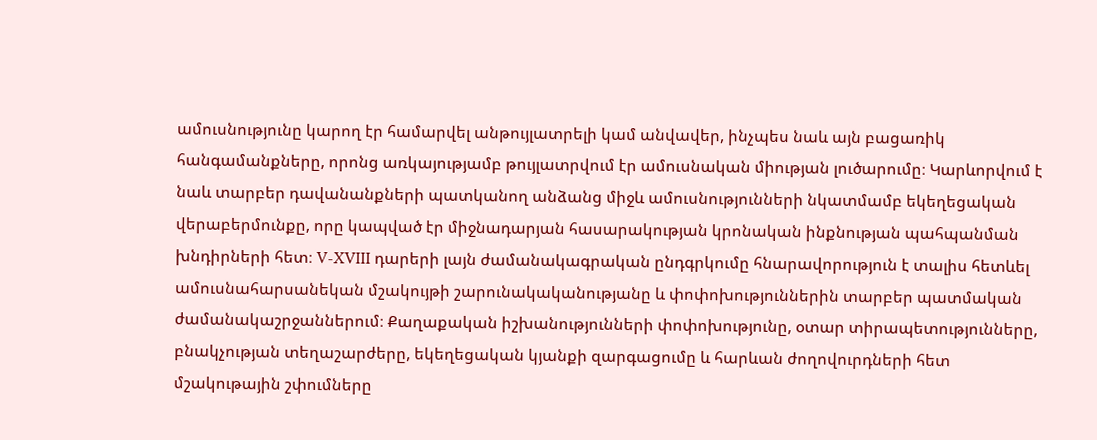ամուսնությունը կարող էր համարվել անթույլատրելի կամ անվավեր, ինչպես նաև այն բացառիկ հանգամանքները, որոնց առկայությամբ թույլատրվում էր ամուսնական միության լուծարումը։ Կարևորվում է նաև տարբեր դավանանքների պատկանող անձանց միջև ամուսնությունների նկատմամբ եկեղեցական վերաբերմունքը, որը կապված էր միջնադարյան հասարակության կրոնական ինքնության պահպանման խնդիրների հետ։ V-XVIII դարերի լայն ժամանակագրական ընդգրկումը հնարավորություն է տալիս հետևել ամուսնահարսանեկան մշակույթի շարունակականությանը և փոփոխություններին տարբեր պատմական ժամանակաշրջաններում։ Քաղաքական իշխանությունների փոփոխությունը, օտար տիրապետությունները, բնակչության տեղաշարժերը, եկեղեցական կյանքի զարգացումը և հարևան ժողովուրդների հետ մշակութային շփումները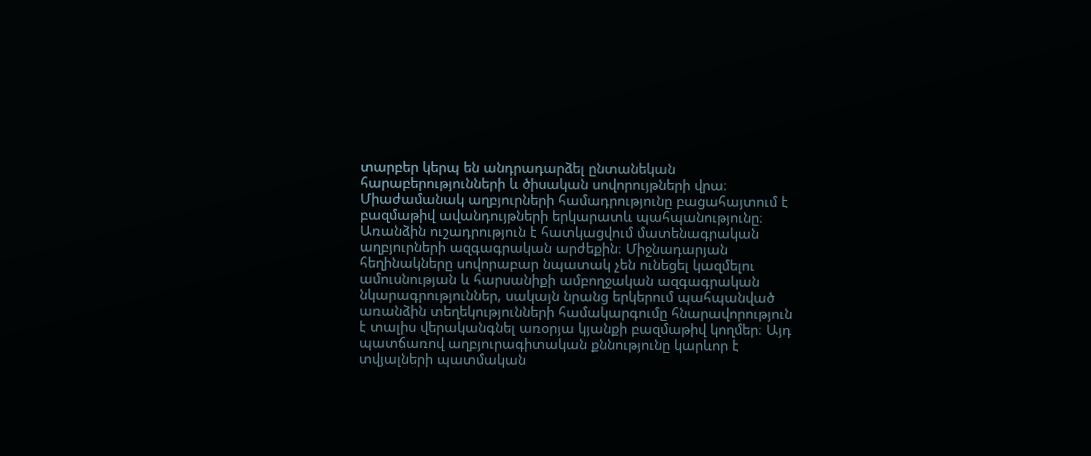տարբեր կերպ են անդրադարձել ընտանեկան հարաբերությունների և ծիսական սովորույթների վրա։ Միաժամանակ աղբյուրների համադրությունը բացահայտում է բազմաթիվ ավանդույթների երկարատև պահպանությունը։ Առանձին ուշադրություն է հատկացվում մատենագրական աղբյուրների ազգագրական արժեքին։ Միջնադարյան հեղինակները սովորաբար նպատակ չեն ունեցել կազմելու ամուսնության և հարսանիքի ամբողջական ազգագրական նկարագրություններ, սակայն նրանց երկերում պահպանված առանձին տեղեկությունների համակարգումը հնարավորություն է տալիս վերականգնել առօրյա կյանքի բազմաթիվ կողմեր։ Այդ պատճառով աղբյուրագիտական քննությունը կարևոր է տվյալների պատմական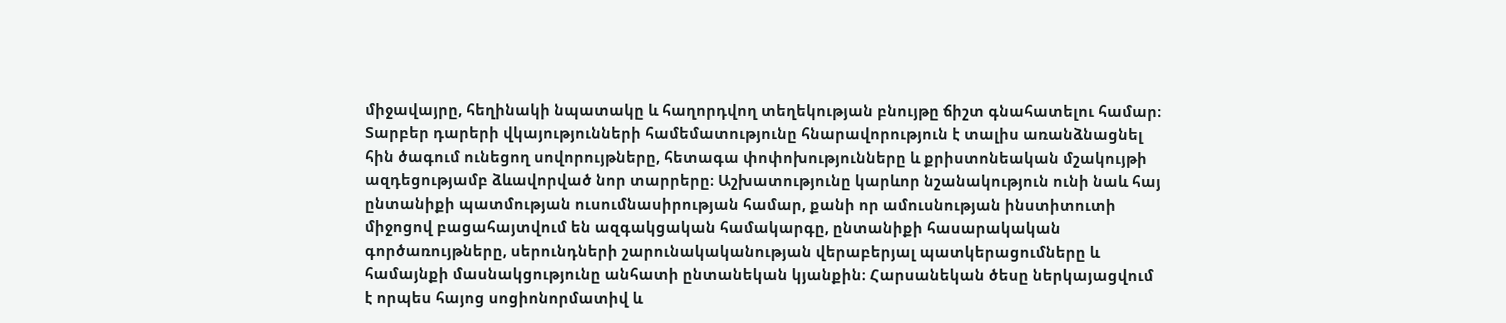միջավայրը, հեղինակի նպատակը և հաղորդվող տեղեկության բնույթը ճիշտ գնահատելու համար։ Տարբեր դարերի վկայությունների համեմատությունը հնարավորություն է տալիս առանձնացնել հին ծագում ունեցող սովորույթները, հետագա փոփոխությունները և քրիստոնեական մշակույթի ազդեցությամբ ձևավորված նոր տարրերը։ Աշխատությունը կարևոր նշանակություն ունի նաև հայ ընտանիքի պատմության ուսումնասիրության համար, քանի որ ամուսնության ինստիտուտի միջոցով բացահայտվում են ազգակցական համակարգը, ընտանիքի հասարակական գործառույթները, սերունդների շարունակականության վերաբերյալ պատկերացումները և համայնքի մասնակցությունը անհատի ընտանեկան կյանքին։ Հարսանեկան ծեսը ներկայացվում է որպես հայոց սոցիոնորմատիվ և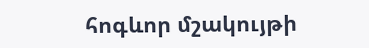հոգևոր մշակույթի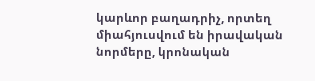կարևոր բաղադրիչ, որտեղ միահյուսվում են իրավական նորմերը, կրոնական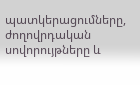պատկերացումները, ժողովրդական սովորույթները և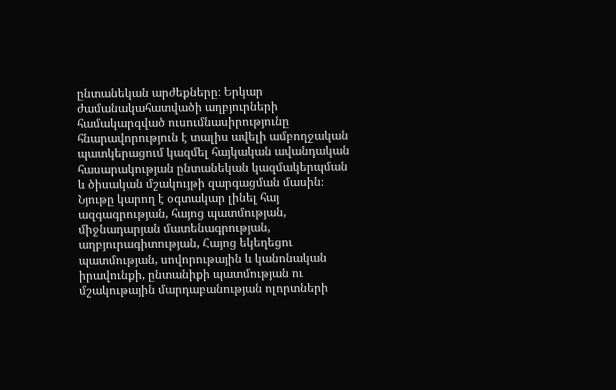ընտանեկան արժեքները։ Երկար ժամանակահատվածի աղբյուրների համակարգված ուսումնասիրությունը հնարավորություն է տալիս ավելի ամբողջական պատկերացում կազմել հայկական ավանդական հասարակության ընտանեկան կազմակերպման և ծիսական մշակույթի զարգացման մասին։ Նյութը կարող է օգտակար լինել հայ ազգագրության, հայոց պատմության, միջնադարյան մատենագրության, աղբյուրագիտության, Հայոց եկեղեցու պատմության, սովորութային և կանոնական իրավունքի, ընտանիքի պատմության ու մշակութային մարդաբանության ոլորտների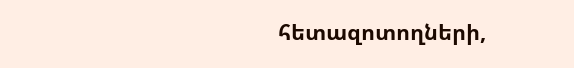հետազոտողների,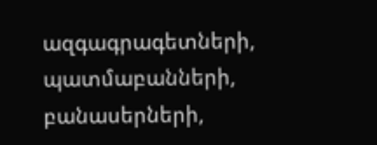ազգագրագետների, պատմաբանների, բանասերների,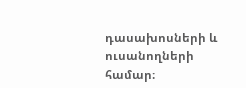դասախոսների և ուսանողների համար։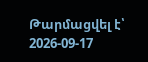Թարմացվել է՝ 2026-09-17